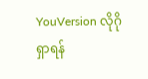YouVersion လိုဂို
ရှာရန်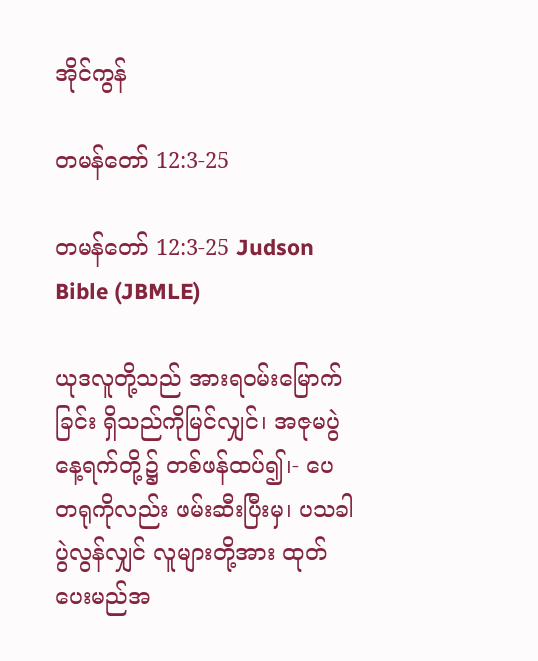အိုင်ကွန်

တမန်တော် 12:3-25

တမန်တော် 12:3-25 Judson Bible (JBMLE)

ယုဒလူတို့သည် အားရဝမ်းမြောက်ခြင်း ရှိသည်ကိုမြင်လျှင်၊ အဇုမပွဲနေ့ရက်တို့၌ တစ်ဖန်ထပ်၍၊- ပေတရုကိုလည်း ဖမ်းဆီးပြီးမှ၊ ပသခါပွဲလွန်လျှင် လူများတို့အား ထုတ်ပေးမည်အ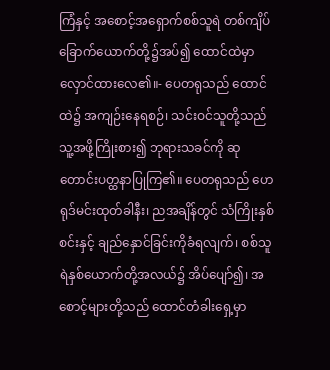ကြံနှင့် အစောင့်အရှောက်စစ်သူရဲ တစ်ကျိပ်ခြောက်ယောက်တို့၌အပ်၍ ထောင်ထဲမှာ လှောင်ထားလေ၏။- ပေတရုသည် ထောင်ထဲ၌ အကျဉ်းနေရစဉ်၊ သင်းဝင်သူတို့သည် သူ့အဖို့ကြိုးစား၍ ဘုရားသခင်ကို ဆုတောင်းပတ္ထနာပြုကြ၏။ ပေတရုသည် ဟေရုဒ်မင်းထုတ်ခါနီး၊ ညအချိန်တွင် သံကြိုးနှစ်စင်းနှင့် ချည်နှောင်ခြင်းကိုခံရလျက်၊ စစ်သူရဲနှစ်ယောက်တို့အလယ်၌ အိပ်ပျော်၍၊ အစောင့်များတို့သည် ထောင်တံခါးရှေ့မှာ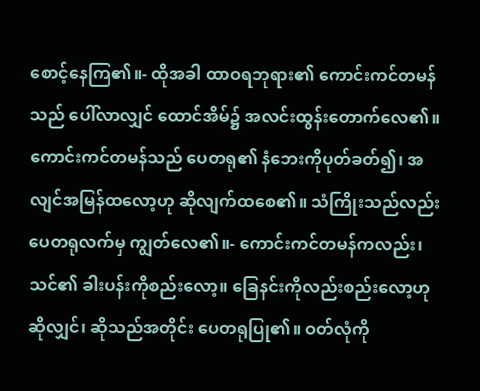စောင့်နေကြ၏။- ထိုအခါ ထာဝရဘုရား၏ ကောင်းကင်တမန်သည် ပေါ်လာလျှင် ထောင်အိမ်၌ အလင်းထွန်းတောက်လေ၏။ ကောင်းကင်တမန်သည် ပေတရု၏ နံဘေးကိုပုတ်ခတ်၍၊ အလျင်အမြန်ထလော့ဟု ဆိုလျက်ထစေ၏။ သံကြိုးသည်လည်း ပေတရုလက်မှ ကျွတ်လေ၏။- ကောင်းကင်တမန်ကလည်း၊ သင်၏ ခါးပန်းကိုစည်းလော့။ ခြေနင်းကိုလည်းစည်းလော့ဟု ဆိုလျှင်၊ ဆိုသည်အတိုင်း ပေတရုပြု၏။ ဝတ်လုံကို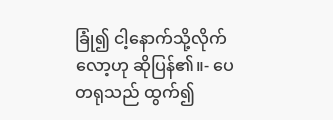ခြုံ၍ ငါ့နောက်သို့လိုက်လော့ဟု ဆိုပြန်၏။- ပေတရုသည် ထွက်၍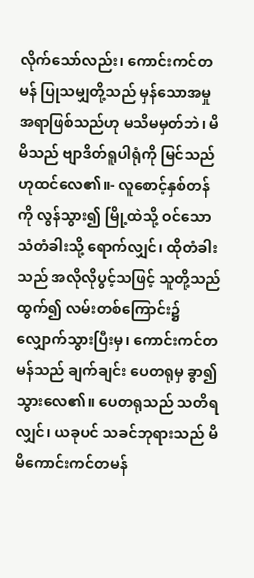လိုက်သော်လည်း၊ ကောင်းကင်တမန် ပြုသမျှတို့သည် မှန်သောအမှုအရာဖြစ်သည်ဟု မသိမမှတ်ဘဲ၊ မိမိသည် ဗျာဒိတ်ရူပါရုံကို မြင်သည်ဟုထင်လေ၏။- လူစောင့်နှစ်တန်ကို လွန်သွား၍ မြို့ထဲသို့ ဝင်သောသံတံခါးသို့ ရောက်လျှင်၊ ထိုတံခါးသည် အလိုလိုပွင့်သဖြင့် သူတို့သည်ထွက်၍ လမ်းတစ်ကြောင်း၌လျှောက်သွားပြီးမှ၊ ကောင်းကင်တမန်သည် ချက်ချင်း ပေတရုမှ ခွာ၍ သွားလေ၏။ ပေတရုသည် သတိရလျှင်၊ ယခုပင် သခင်ဘုရားသည် မိမိကောင်းကင်တမန်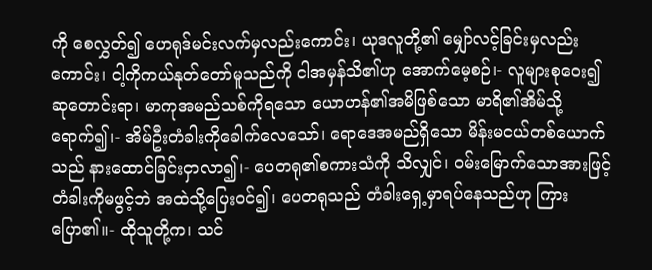ကို စေလွှတ်၍ ဟေရုဒ်မင်းလက်မှလည်းကောင်း၊ ယုဒလူတို့၏ မျှော်လင့်ခြင်းမှလည်းကောင်း၊ ငါ့ကိုကယ်နုတ်တော်မူသည်ကို ငါအမှန်သိ၏ဟု အောက်မေ့စဉ်၊- လူများစုဝေး၍ ဆုတောင်းရာ၊ မာကုအမည်သစ်ကိုရသော ယောဟန်၏အမိဖြစ်သော မာရိ၏အိမ်သို့ရောက်၍၊- အိမ်ဦးတံခါးကိုခေါက်လေသော်၊ ရောဒေအမည်ရှိသော မိန်းမငယ်တစ်ယောက်သည် နားထောင်ခြင်းငှာလာ၍၊- ပေတရု၏စကားသံကို သိလျှင်၊ ဝမ်းမြောက်သောအားဖြင့် တံခါးကိုမဖွင့်ဘဲ အထဲသို့ပြေးဝင်၍၊ ပေတရုသည် တံခါးရှေ့မှာရပ်နေသည်ဟု ကြားပြော၏။- ထိုသူတို့က၊ သင်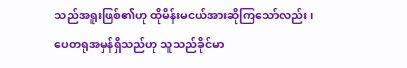သည်အရူးဖြစ်၏ဟု ထိုမိန်းမငယ်အားဆိုကြသော်လည်း၊ ပေတရုအမှန်ရှိသည်ဟု သူသည်ခိုင်မာ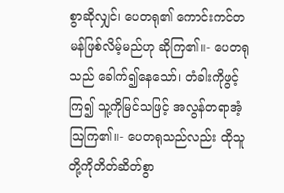စွာဆိုလျှင်၊ ပေတရု၏ ကောင်းကင်တမန်ဖြစ်လိမ့်မည်ဟု ဆိုကြ၏။- ပေတရုသည် ခေါက်၍နေသော်၊ တံခါးကိုဖွင့်ကြ၍ သူ့ကိုမြင်သဖြင့် အလွန်တရာအံ့ဩကြ၏။- ပေတရုသည်လည်း ထိုသူတို့ကိုတိတ်ဆိတ်စွာ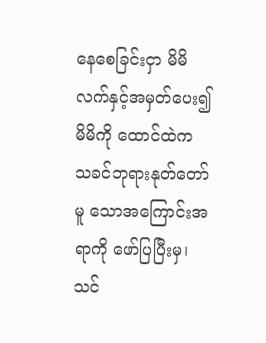နေစေခြင်းငှာ မိမိလက်နှင့်အမှတ်ပေး၍ မိမိကို ထောင်ထဲက သခင်ဘုရားနုတ်တော်မူ သောအကြောင်းအရာကို ဖော်ပြပြီးမှ၊ သင်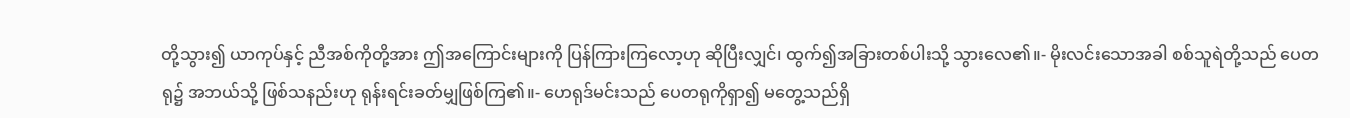တို့သွား၍ ယာကုပ်နှင့် ညီအစ်ကိုတို့အား ဤအကြောင်းများကို ပြန်ကြားကြလော့ဟု ဆိုပြီးလျှင်၊ ထွက်၍အခြားတစ်ပါးသို့ သွားလေ၏။- မိုးလင်းသောအခါ စစ်သူရဲတို့သည် ပေတရု၌ အဘယ်သို့ ဖြစ်သနည်းဟု ရုန်းရင်းခတ်မျှဖြစ်ကြ၏။- ဟေရုဒ်မင်းသည် ပေတရုကိုရှာ၍ မတွေ့သည်ရှိ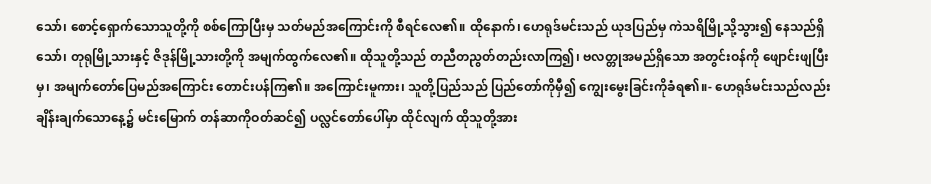သော်၊ စောင့်ရှောက်သောသူတို့ကို စစ်ကြောပြီးမှ သတ်မည်အကြောင်းကို စီရင်လေ၏။ ထိုနောက်၊ ဟေရုဒ်မင်းသည် ယုဒပြည်မှ ကဲသရိမြို့သို့သွား၍ နေသည်ရှိသော်၊ တုရုမြို့သားနှင့် ဇိဒုန်မြို့သားတို့ကို အမျက်ထွက်လေ၏။ ထိုသူတို့သည် တညီတညွတ်တည်းလာကြ၍၊ ဗလတ္တုအမည်ရှိသော အတွင်းဝန်ကို ဖျောင်းဖျပြီးမှ၊ အမျက်တော်ပြေမည်အကြောင်း တောင်းပန်ကြ၏။ အကြောင်းမူကား၊ သူတို့ပြည်သည် ပြည်တော်ကိုမှီ၍ ကျွေးမွေးခြင်းကိုခံရ၏။- ဟေရုဒ်မင်းသည်လည်း ချိန်းချက်သောနေ့၌ မင်းမြောက် တန်ဆာကိုဝတ်ဆင်၍ ပလ္လင်တော်ပေါ်မှာ ထိုင်လျက် ထိုသူတို့အား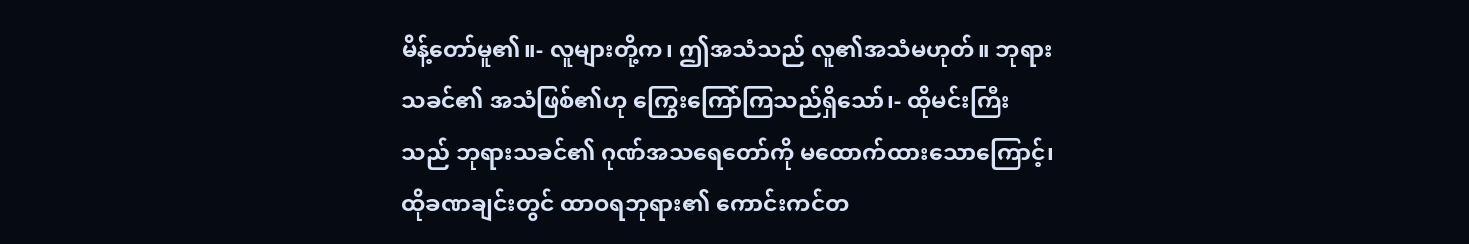မိန့်တော်မူ၏။- လူများတို့က၊ ဤအသံသည် လူ၏အသံမဟုတ်။ ဘုရားသခင်၏ အသံဖြစ်၏ဟု ကြွေးကြော်ကြသည်ရှိသော်၊- ထိုမင်းကြီးသည် ဘုရားသခင်၏ ဂုဏ်အသရေတော်ကို မထောက်ထားသောကြောင့်၊ ထိုခဏချင်းတွင် ထာဝရဘုရား၏ ကောင်းကင်တ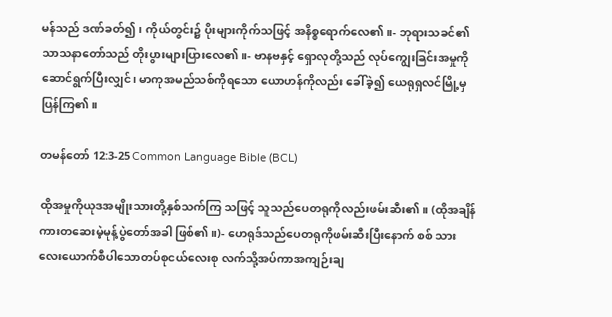မန်သည် ဒဏ်ခတ်၍၊ ကိုယ်တွင်း၌ ပိုးများကိုက်သဖြင့် အနိစ္စရောက်လေ၏။- ဘုရားသခင်၏ သာသနာတော်သည် တိုးပွားများပြားလေ၏။- ဗာနဗနှင့် ရှောလုတို့သည် လုပ်ကျွေးခြင်းအမှုကို ဆောင်ရွက်ပြီးလျှင်၊ မာကုအမည်သစ်ကိုရသော ယောဟန်ကိုလည်း ခေါ်ခဲ့၍ ယေရုရှလင်မြို့မှပြန်ကြ၏။

တမန်တော် 12:3-25 Common Language Bible (BCL)

ထိုအမှုကိုယုဒအမျိုးသားတို့နှစ်သက်ကြ သဖြင့် သူသည်ပေတရုကိုလည်းဖမ်းဆီး၏။ (ထိုအချိန်ကားတဆေးမဲ့မုန့်ပွဲတော်အခါ ဖြစ်၏။)- ဟေရုဒ်သည်ပေတရုကိုဖမ်းဆီးပြီးနောက် စစ် သားလေးယောက်စီပါသောတပ်စုငယ်လေးစု လက်သို့အပ်ကာအကျဉ်းချ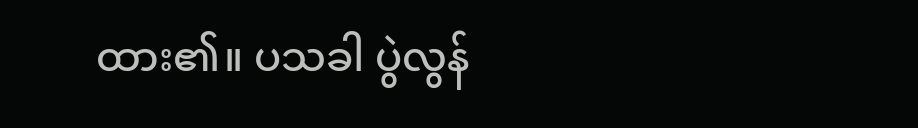ထား၏။ ပသခါ ပွဲလွန်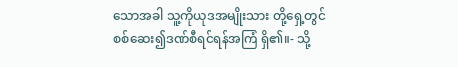သောအခါ သူ့ကိုယုဒအမျိုးသား တို့ရှေ့တွင်စစ်ဆေး၍ဒဏ်စီရင်ရန်အကြံ ရှိ၏။- သို့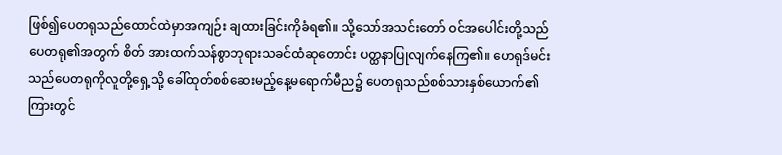ဖြစ်၍ပေတရုသည်ထောင်ထဲမှာအကျဉ်း ချထားခြင်းကိုခံရ၏။ သို့သော်အသင်းတော် ဝင်အပေါင်းတို့သည်ပေတရု၏အတွက် စိတ် အားထက်သန်စွာဘုရားသခင်ထံဆုတောင်း ပတ္ထနာပြုလျက်နေကြ၏။ ဟေရုဒ်မင်းသည်ပေတရုကိုလူတို့ရှေ့သို့ ခေါ်ထုတ်စစ်ဆေးမည့်နေ့မရောက်မီည၌ ပေတရုသည်စစ်သားနှစ်ယောက်၏ကြားတွင်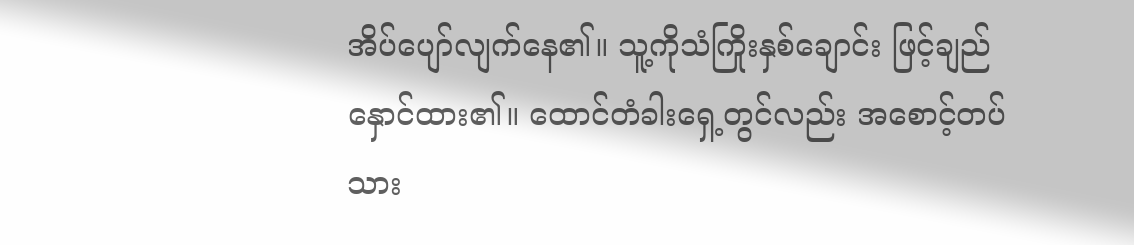အိပ်ပျော်လျက်နေ၏။ သူ့ကိုသံကြိုးနှစ်ချောင်း ဖြင့်ချည်နှောင်ထား၏။ ထောင်တံခါးရှေ့တွင်လည်း အစောင့်တပ်သား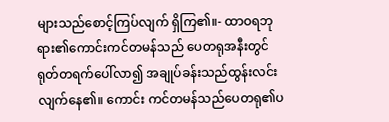များသည်စောင့်ကြပ်လျက် ရှိကြ၏။- ထာဝရဘုရား၏ကောင်းကင်တမန်သည် ပေတရုအနီးတွင်ရုတ်တရက်ပေါ်လာ၍ အချုပ်ခန်းသည်ထွန်းလင်းလျက်နေ၏။ ကောင်း ကင်တမန်သည်ပေတရု၏ပ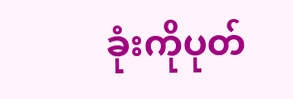ခုံးကိုပုတ်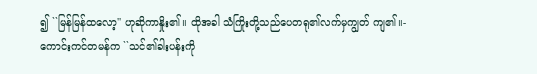၍ ``မြန်မြန်ထလော့'' ဟုဆိုကာနှိုး၏။ ထိုအခါ သံကြိုးတို့သည်ပေတရု၏လက်မှကျွတ် ကျ၏။- ကောင်းကင်တမန်က ``သင်၏ခါးပန်းကို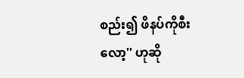စည်း၍ ဖိနပ်ကိုစီးလော့'' ဟုဆို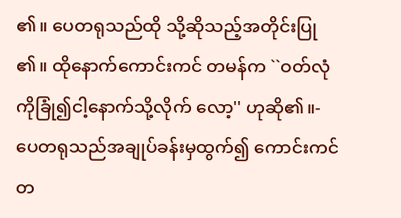၏။ ပေတရုသည်ထို သို့ဆိုသည့်အတိုင်းပြု၏။ ထိုနောက်ကောင်းကင် တမန်က ``ဝတ်လုံကိုခြုံ၍ငါ့နောက်သို့လိုက် လော့'' ဟုဆို၏။- ပေတရုသည်အချုပ်ခန်းမှထွက်၍ ကောင်းကင် တ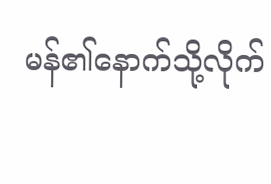မန်၏နောက်သို့လိုက်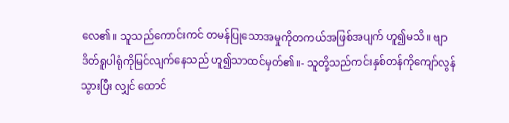လေ၏။ သူသည်ကောင်းကင် တမန်ပြုသောအမှုကိုတကယ်အဖြစ်အပျက် ဟူ၍မသိ။ ဗျာဒိတ်ရူပါရုံကိုမြင်လျက်နေသည် ဟူ၍သာထင်မှတ်၏။- သူတို့သည်ကင်းနှစ်တန်ကိုကျော်လွန်သွားပြီး လျှင် ထောင်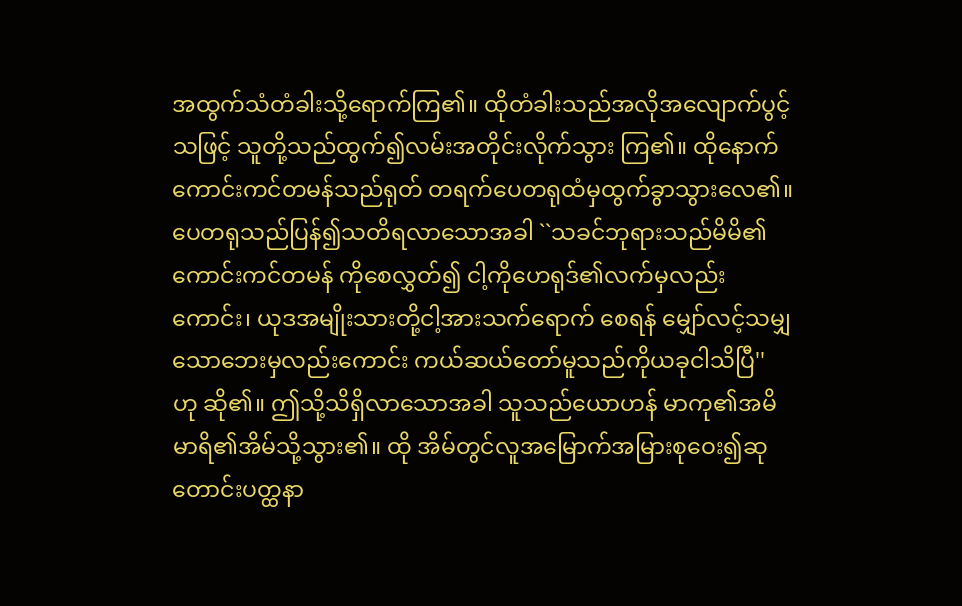အထွက်သံတံခါးသို့ရောက်ကြ၏။ ထိုတံခါးသည်အလိုအလျောက်ပွင့်သဖြင့် သူတို့သည်ထွက်၍လမ်းအတိုင်းလိုက်သွား ကြ၏။ ထိုနောက်ကောင်းကင်တမန်သည်ရုတ် တရက်ပေတရုထံမှထွက်ခွာသွားလေ၏။ ပေတရုသည်ပြန်၍သတိရလာသောအခါ ``သခင်ဘုရားသည်မိမိ၏ကောင်းကင်တမန် ကိုစေလွှတ်၍ ငါ့ကိုဟေရုဒ်၏လက်မှလည်း ကောင်း၊ ယုဒအမျိုးသားတို့ငါ့အားသက်ရောက် စေရန် မျှော်လင့်သမျှသောဘေးမှလည်းကောင်း ကယ်ဆယ်တော်မူသည်ကိုယခုငါသိပြီ'' ဟု ဆို၏။ ဤသို့သိရှိလာသောအခါ သူသည်ယောဟန် မာကု၏အမိမာရိ၏အိမ်သို့သွား၏။ ထို အိမ်တွင်လူအမြောက်အမြားစုဝေး၍ဆု တောင်းပတ္ထနာ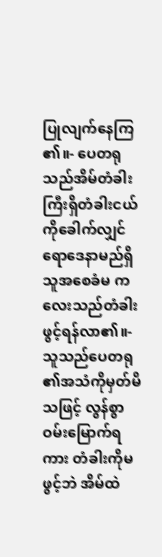ပြုလျက်နေကြ၏။- ပေတရုသည်အိမ်တံခါးကြီးရှိတံခါးငယ် ကိုခေါက်လျှင် ရောဒေနာမည်ရှိသူအစေခံမ ကလေးသည်တံခါးဖွင့်ရန်လာ၏။- သူသည်ပေတရု၏အသံကိုမှတ်မိသဖြင့် လွန်စွာဝမ်းမြောက်ရကား တံခါးကိုမဖွင့်ဘဲ အိမ်ထဲ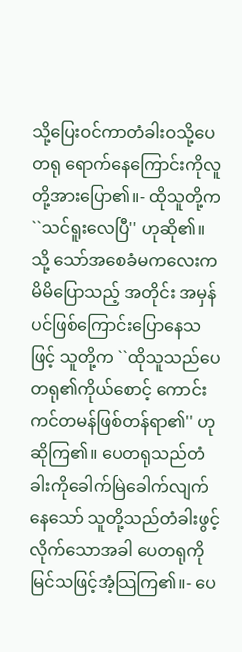သို့ပြေးဝင်ကာတံခါးဝသို့ပေတရု ရောက်နေကြောင်းကိုလူတို့အားပြော၏။- ထိုသူတို့က ``သင်ရူးလေပြီ'' ဟုဆို၏။ သို့ သော်အစေခံမကလေးကမိမိပြောသည့် အတိုင်း အမှန်ပင်ဖြစ်ကြောင်းပြောနေသဖြင့် သူတို့က ``ထိုသူသည်ပေတရု၏ကိုယ်စောင့် ကောင်းကင်တမန်ဖြစ်တန်ရာ၏'' ဟုဆိုကြ၏။ ပေတရုသည်တံခါးကိုခေါက်မြဲခေါက်လျက် နေသော် သူတို့သည်တံခါးဖွင့်လိုက်သောအခါ ပေတရုကိုမြင်သဖြင့်အံ့သြကြ၏။- ပေ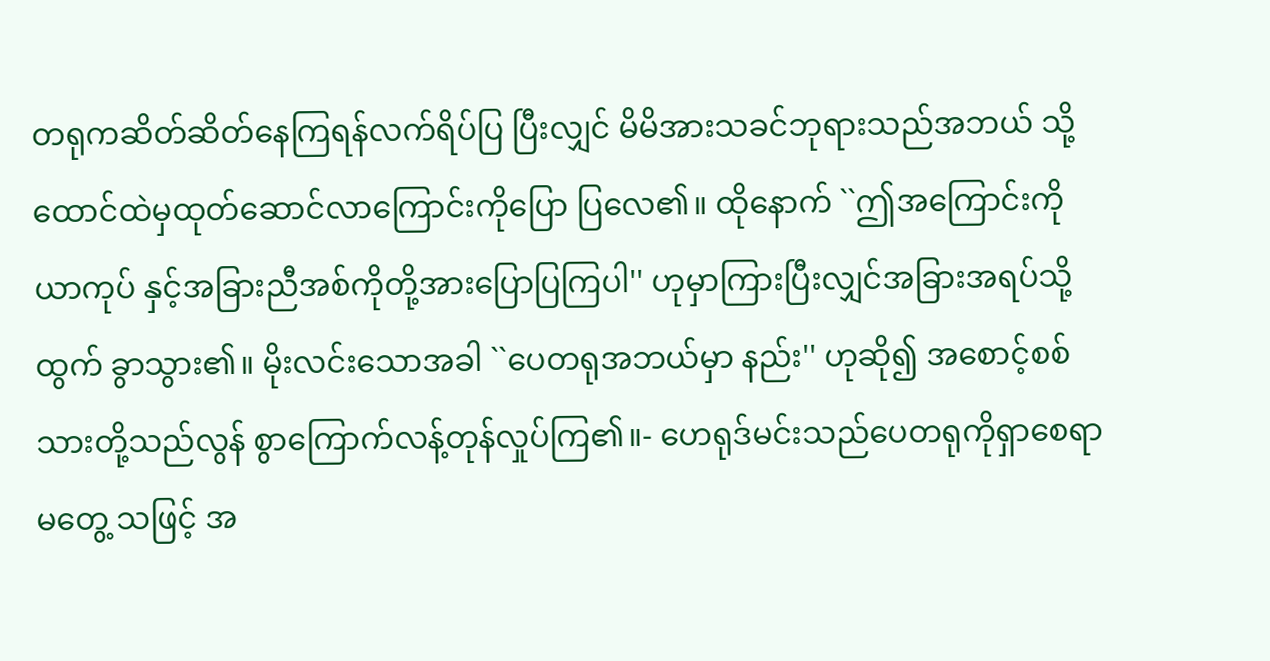တရုကဆိတ်ဆိတ်နေကြရန်လက်ရိပ်ပြ ပြီးလျှင် မိမိအားသခင်ဘုရားသည်အဘယ် သို့ထောင်ထဲမှထုတ်ဆောင်လာကြောင်းကိုပြော ပြလေ၏။ ထိုနောက် ``ဤအကြောင်းကိုယာကုပ် နှင့်အခြားညီအစ်ကိုတို့အားပြောပြကြပါ'' ဟုမှာကြားပြီးလျှင်အခြားအရပ်သို့ထွက် ခွာသွား၏။ မိုးလင်းသောအခါ ``ပေတရုအဘယ်မှာ နည်း'' ဟုဆို၍ အစောင့်စစ်သားတို့သည်လွန် စွာကြောက်လန့်တုန်လှုပ်ကြ၏။- ဟေရုဒ်မင်းသည်ပေတရုကိုရှာစေရာမတွေ့ သဖြင့် အ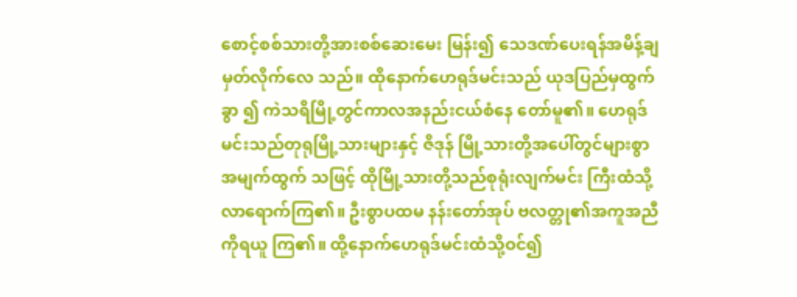စောင့်စစ်သားတို့အားစစ်ဆေးမေး မြန်း၍ သေဒဏ်ပေးရန်အမိန့်ချမှတ်လိုက်လေ သည်။ ထိုနောက်ဟေရုဒ်မင်းသည် ယုဒပြည်မှထွက်ခွာ ၍ ကဲသရိမြို့တွင်ကာလအနည်းငယ်စံနေ တော်မူ၏။ ဟေရုဒ်မင်းသည်တုရုမြို့သားများနှင့် ဇိဒုန် မြို့သားတို့အပေါ်တွင်များစွာအမျက်ထွက် သဖြင့် ထိုမြို့သားတို့သည်စုရုံးလျက်မင်း ကြီးထံသို့လာရောက်ကြ၏။ ဦးစွာပထမ နန်းတော်အုပ် ဗလတ္တု၏အကူအညီကိုရယူ ကြ၏။ ထို့နောက်ဟေရုဒ်မင်းထံသို့ဝင်၍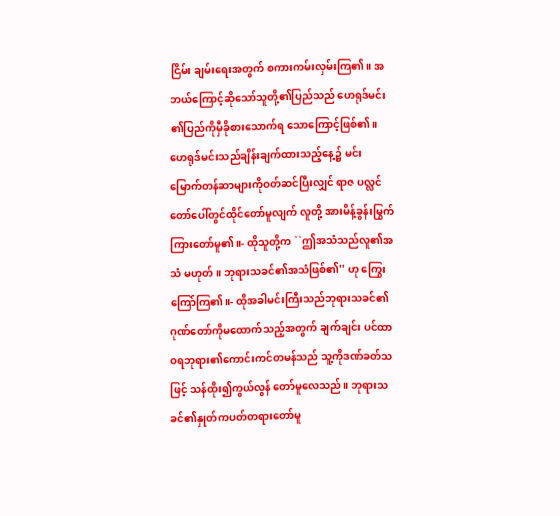ငြိမ်း ချမ်းရေးအတွက် စကားကမ်းလှမ်းကြ၏။ အဘယ်ကြောင့်ဆိုသော်သူတို့၏ပြည်သည် ဟေရုဒ်မင်း၏ပြည်ကိုမှီခိုစားသောက်ရ သောကြောင့်ဖြစ်၏။ ဟေရုဒ်မင်းသည်ချိန်းချက်ထားသည့်နေ့၌ မင်း မြောက်တန်ဆာများကိုဝတ်ဆင်ပြီးလျှင် ရာဇ ပလ္လင်တော်ပေါ်တွင်ထိုင်တော်မူလျက် လူတို့ အားမိန့်ခွန်းမြွက်ကြားတော်မူ၏။- ထိုသူတို့က ``ဤအသံသည်လူ၏အသံ မဟုတ်။ ဘုရားသခင်၏အသံဖြစ်၏'' ဟု ကြွေးကြော်ကြ၏။- ထိုအခါမင်းကြီးသည်ဘုရားသခင်၏ ဂုဏ်တော်ကိုမထောက်သည့်အတွက် ချက်ချင်း ပင်ထာဝရဘုရား၏ကောင်းကင်တမန်သည် သူ့ကိုဒဏ်ခတ်သဖြင့် သန်ထိုး၍ကွယ်လွန် တော်မူလေသည်။ ဘုရားသခင်၏နှုတ်ကပတ်တရားတော်မူ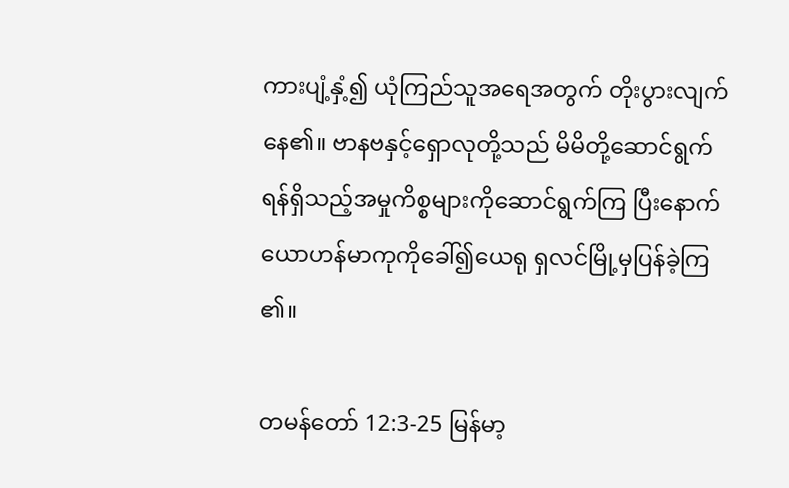ကားပျံ့နှံ့၍ ယုံကြည်သူအရေအတွက် တိုးပွားလျက်နေ၏။ ဗာနဗနှင့်ရှောလုတို့သည် မိမိတို့ဆောင်ရွက် ရန်ရှိသည့်အမှုကိစ္စများကိုဆောင်ရွက်ကြ ပြီးနောက် ယောဟန်မာကုကိုခေါ်၍ယေရု ရှလင်မြို့မှပြန်ခဲ့ကြ၏။

တမန်တော် 12:3-25 မြန်မာ့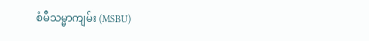စံမီသမ္မာကျမ်း (MSBU)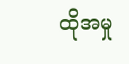ထိုအမှု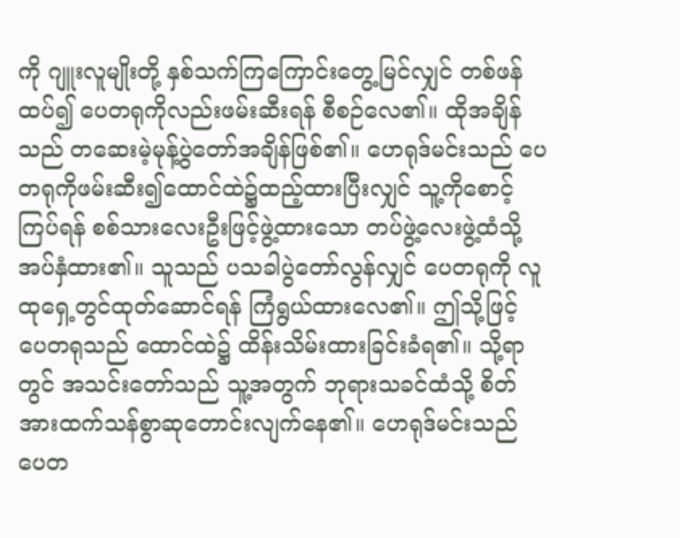ကို ဂျူးလူမျိုးတို့ နှစ်သက်ကြကြောင်းတွေ့မြင်လျှင် တစ်ဖန် ထပ်၍ ပေတရုကိုလည်းဖမ်းဆီးရန် စီစဉ်လေ၏။ ထိုအချိန်သည် တဆေးမဲ့မုန့်ပွဲတော်အချိန်ဖြစ်၏။ ဟေရုဒ်မင်းသည် ပေတရုကိုဖမ်းဆီး၍ထောင်ထဲ၌ထည့်ထားပြီးလျှင် သူ့ကိုစောင့်ကြပ်ရန် စစ်သားလေးဦးဖြင့်ဖွဲ့ထားသော တပ်ဖွဲ့လေးဖွဲ့ထံသို့ အပ်နှံထား၏။ သူသည် ပသခါပွဲတော်လွန်လျှင် ပေတရုကို လူထုရှေ့တွင်ထုတ်ဆောင်ရန် ကြံရွယ်ထားလေ၏။ ဤသို့ဖြင့် ပေတရုသည် ထောင်ထဲ၌ ထိန်းသိမ်းထားခြင်းခံရ၏။ သို့ရာတွင် အသင်းတော်သည် သူ့အတွက် ဘုရားသခင်ထံသို့ စိတ်အားထက်သန်စွာဆုတောင်းလျက်နေ၏။ ဟေရုဒ်မင်းသည် ပေတ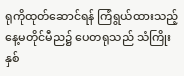ရုကိုထုတ်ဆောင်ရန် ကြံရွယ်ထားသည့်နေ့မတိုင်မီည၌ ပေတရုသည် သံကြိုးနှစ်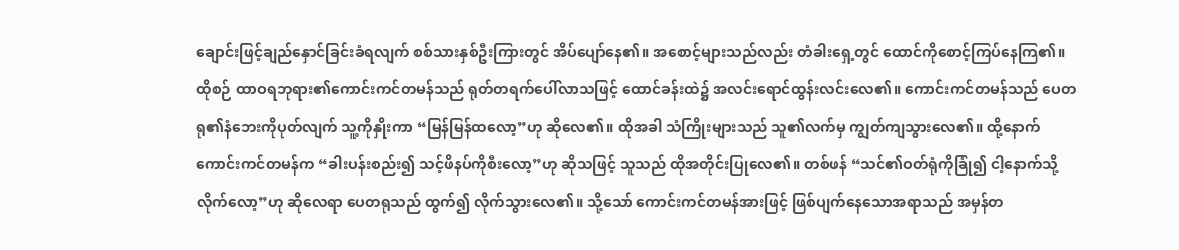ချောင်းဖြင့်ချည်နှောင်ခြင်းခံရလျက် စစ်သားနှစ်ဦးကြားတွင် အိပ်ပျော်နေ၏။ အစောင့်များသည်လည်း တံခါးရှေ့တွင် ထောင်ကိုစောင့်ကြပ်နေကြ၏။ ထိုစဉ် ထာဝရဘုရား၏ကောင်းကင်တမန်သည် ရုတ်တရက်ပေါ်လာသဖြင့် ထောင်ခန်းထဲ၌ အလင်းရောင်ထွန်းလင်းလေ၏။ ကောင်းကင်တမန်သည် ပေတရု၏နံဘေးကိုပုတ်လျက် သူ့ကိုနှိုးကာ “မြန်မြန်ထလော့”ဟု ဆိုလေ၏။ ထိုအခါ သံကြိုးများသည် သူ၏လက်မှ ကျွတ်ကျသွားလေ၏။ ထို့နောက် ကောင်းကင်တမန်က “ခါးပန်းစည်း၍ သင့်ဖိနပ်ကိုစီးလော့”ဟု ဆိုသဖြင့် သူသည် ထိုအတိုင်းပြုလေ၏။ တစ်ဖန် “သင်၏ဝတ်ရုံကိုခြုံ၍ ငါ့နောက်သို့လိုက်လော့”ဟု ဆိုလေရာ ပေတရုသည် ထွက်၍ လိုက်သွားလေ၏။ သို့သော် ကောင်းကင်တမန်အားဖြင့် ဖြစ်ပျက်နေသောအရာသည် အမှန်တ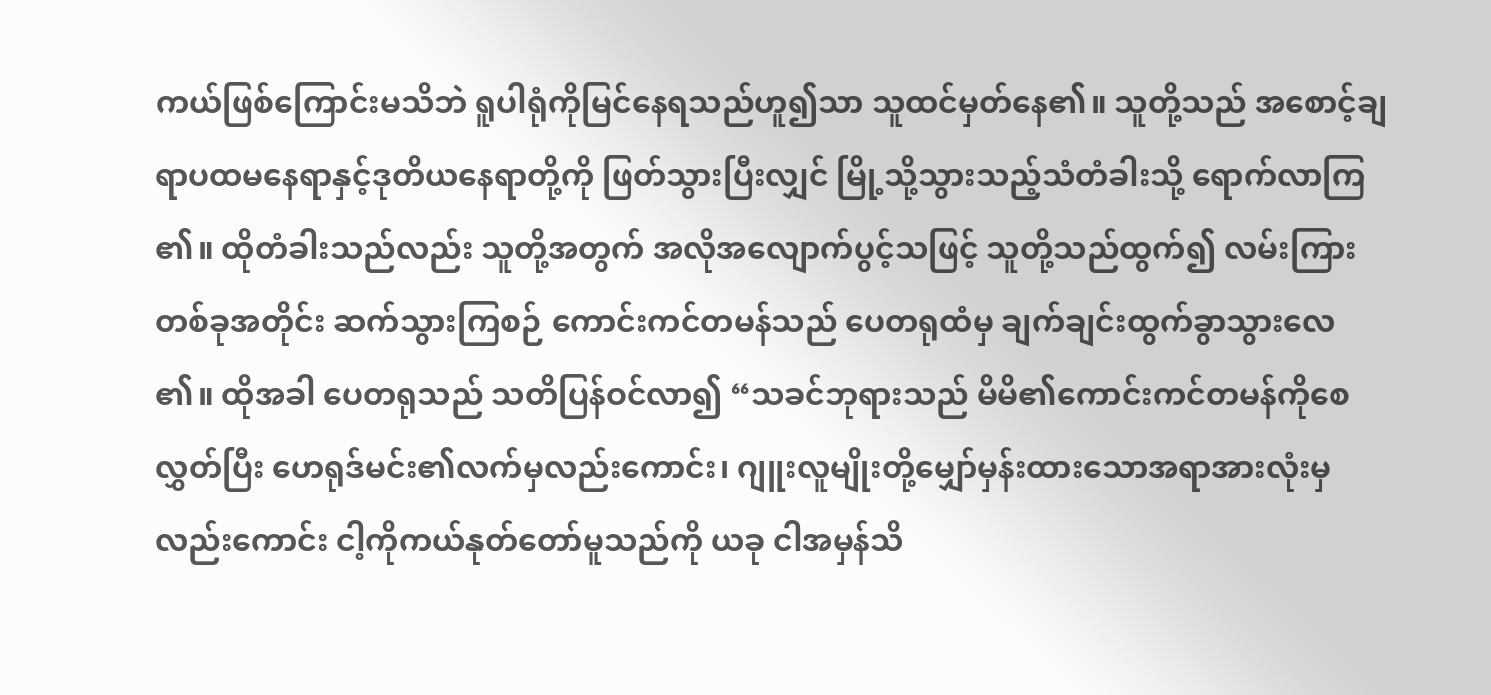ကယ်ဖြစ်ကြောင်းမသိဘဲ ရူပါရုံကိုမြင်နေရသည်ဟူ၍သာ သူထင်မှတ်နေ၏။ သူတို့သည် အစောင့်ချရာပထမနေရာနှင့်ဒုတိယနေရာတို့ကို ဖြတ်သွားပြီးလျှင် မြို့သို့သွားသည့်သံတံခါးသို့ ရောက်လာကြ၏။ ထိုတံခါးသည်လည်း သူတို့အတွက် အလိုအလျောက်ပွင့်သဖြင့် သူတို့သည်ထွက်၍ လမ်းကြားတစ်ခုအတိုင်း ဆက်သွားကြစဉ် ကောင်းကင်တမန်သည် ပေတရုထံမှ ချက်ချင်းထွက်ခွာသွားလေ၏။ ထိုအခါ ပေတရုသည် သတိပြန်ဝင်လာ၍ “သခင်ဘုရားသည် မိမိ၏ကောင်းကင်တမန်ကိုစေလွှတ်ပြီး ဟေရုဒ်မင်း၏လက်မှလည်းကောင်း၊ ဂျူးလူမျိုးတို့မျှော်မှန်းထားသောအရာအားလုံးမှလည်းကောင်း ငါ့ကိုကယ်နုတ်တော်မူသည်ကို ယခု ငါအမှန်သိ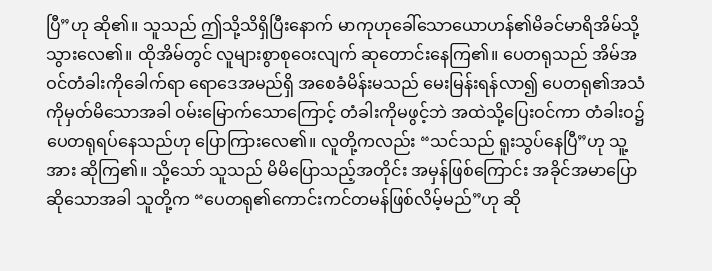ပြီ”ဟု ဆို၏။ သူသည် ဤသို့သိရှိပြီးနောက် မာကုဟုခေါ်သောယောဟန်၏မိခင်မာရိအိမ်သို့သွားလေ၏။ ထိုအိမ်တွင် လူများစွာစုဝေးလျက် ဆုတောင်းနေကြ၏။ ပေတရုသည် အိမ်အဝင်တံခါးကိုခေါက်ရာ ရောဒေအမည်ရှိ အစေခံမိန်းမသည် မေးမြန်းရန်လာ၍ ပေတရု၏အသံကိုမှတ်မိသောအခါ ဝမ်းမြောက်သောကြောင့် တံခါးကိုမဖွင့်ဘဲ အထဲသို့ပြေးဝင်ကာ တံခါးဝ၌ ပေတရုရပ်နေသည်ဟု ပြောကြားလေ၏။ လူတို့ကလည်း “သင်သည် ရူးသွပ်နေပြီ”ဟု သူ့အား ဆိုကြ၏။ သို့သော် သူသည် မိမိပြောသည့်အတိုင်း အမှန်ဖြစ်ကြောင်း အခိုင်အမာပြောဆိုသောအခါ သူတို့က “ပေတရု၏ကောင်းကင်တမန်ဖြစ်လိမ့်မည်”ဟု ဆို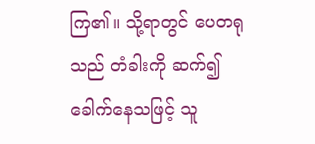ကြ၏။ သို့ရာတွင် ပေတရုသည် တံခါးကို ဆက်၍ခေါက်နေသဖြင့် သူ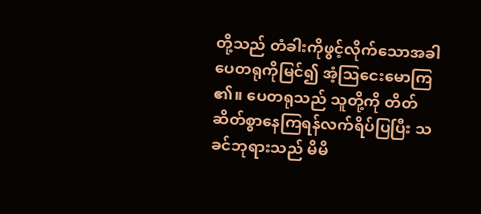တို့သည် တံခါးကိုဖွင့်လိုက်သောအခါ ပေတရုကိုမြင်၍ အံ့ဩငေးမောကြ၏။ ပေတရုသည် သူတို့ကို တိတ်ဆိတ်စွာနေကြရန်လက်ရိပ်ပြပြီး သခင်ဘုရားသည် မိမိ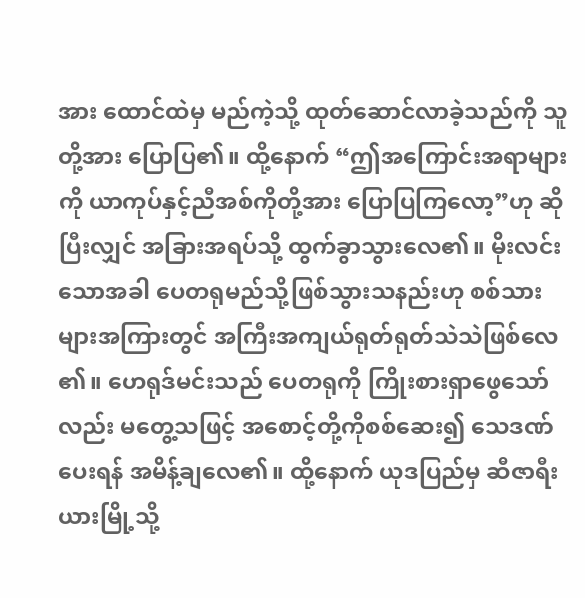အား ထောင်ထဲမှ မည်ကဲ့သို့ ထုတ်ဆောင်လာခဲ့သည်ကို သူတို့အား ပြောပြ၏။ ထို့နောက် “ဤအကြောင်းအရာများကို ယာကုပ်နှင့်ညီအစ်ကိုတို့အား ပြောပြကြလော့”ဟု ဆိုပြီးလျှင် အခြားအရပ်သို့ ထွက်ခွာသွားလေ၏။ မိုးလင်းသောအခါ ပေတရုမည်သို့ဖြစ်သွားသနည်းဟု စစ်သားများအကြားတွင် အကြီးအကျယ်ရုတ်ရုတ်သဲသဲဖြစ်လေ၏။ ဟေရုဒ်မင်းသည် ပေတရုကို ကြိုးစားရှာဖွေသော်လည်း မတွေ့သဖြင့် အစောင့်တို့ကိုစစ်ဆေး၍ သေဒဏ်ပေးရန် အမိန့်ချလေ၏။ ထို့နောက် ယုဒပြည်မှ ဆီဇာရီးယားမြို့သို့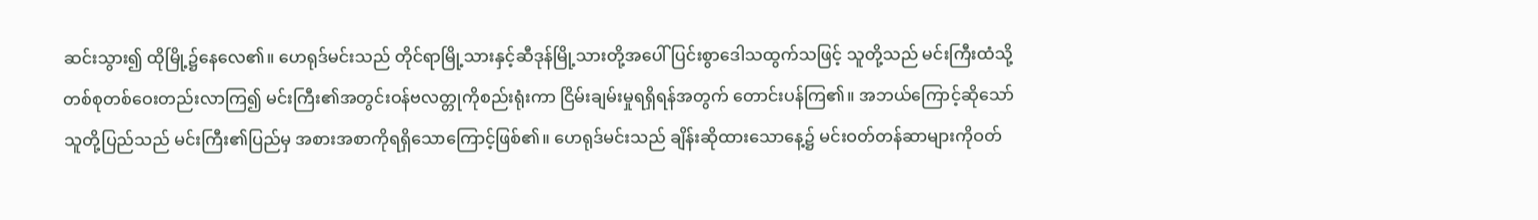ဆင်းသွား၍ ထိုမြို့၌နေလေ၏။ ဟေရုဒ်မင်းသည် တိုင်ရာမြို့သားနှင့်ဆီဒုန်မြို့သားတို့အပေါ် ပြင်းစွာဒေါသထွက်သဖြင့် သူတို့သည် မင်းကြီးထံသို့ တစ်စုတစ်ဝေးတည်းလာကြ၍ မင်းကြီး၏အတွင်းဝန်ဗလတ္တုကိုစည်းရုံးကာ ငြိမ်းချမ်းမှုရရှိရန်အတွက် တောင်းပန်ကြ၏။ အဘယ်ကြောင့်ဆိုသော် သူတို့ပြည်သည် မင်းကြီး၏ပြည်မှ အစားအစာကိုရရှိသောကြောင့်ဖြစ်၏။ ဟေရုဒ်မင်းသည် ချိန်းဆိုထားသောနေ့၌ မင်းဝတ်တန်ဆာများကိုဝတ်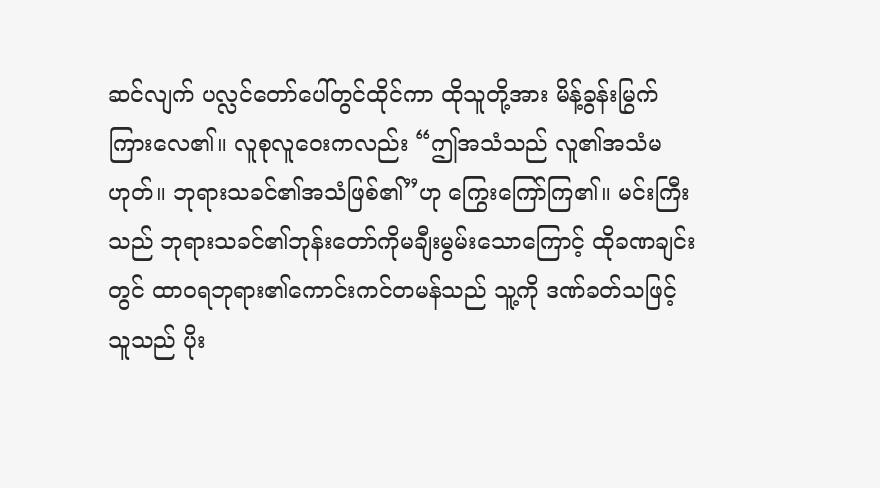ဆင်လျက် ပလ္လင်တော်ပေါ်တွင်ထိုင်ကာ ထိုသူတို့အား မိန့်ခွန်းမြွက်ကြားလေ၏။ လူစုလူဝေးကလည်း “ဤအသံသည် လူ၏အသံမဟုတ်။ ဘုရားသခင်၏အသံဖြစ်၏”ဟု ကြွေးကြော်ကြ၏။ မင်းကြီးသည် ဘုရားသခင်၏ဘုန်းတော်ကိုမချီးမွမ်းသောကြောင့် ထိုခဏချင်းတွင် ထာဝရဘုရား၏ကောင်းကင်တမန်သည် သူ့ကို ဒဏ်ခတ်သဖြင့် သူသည် ပိုး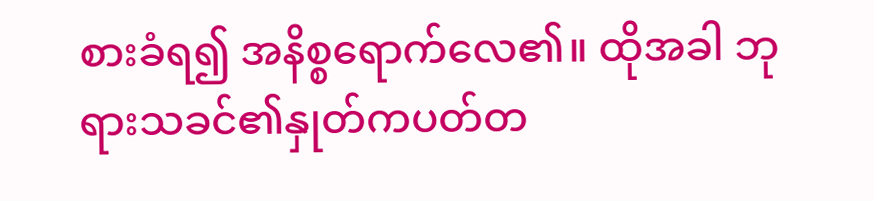စားခံရ၍ အနိစ္စရောက်လေ၏။ ထိုအခါ ဘုရားသခင်၏နှုတ်ကပတ်တ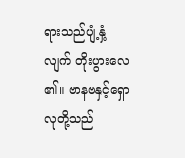ရားသည်ပျံ့နှံ့လျက် တိုးပွားလေ၏။ ဗာနဗနှင့်ရှောလုတို့သည်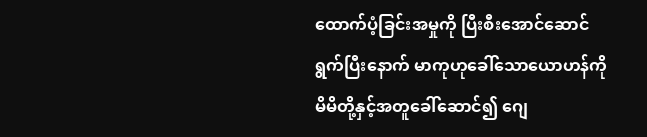ထောက်ပံ့ခြင်းအမှုကို ပြီးစီးအောင်ဆောင်ရွက်ပြီးနောက် မာကုဟုခေါ်သောယောဟန်ကို မိမိတို့နှင့်အတူခေါ်ဆောင်၍ ဂျေ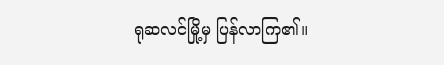ရုဆလင်မြို့မှ ပြန်လာကြ၏။